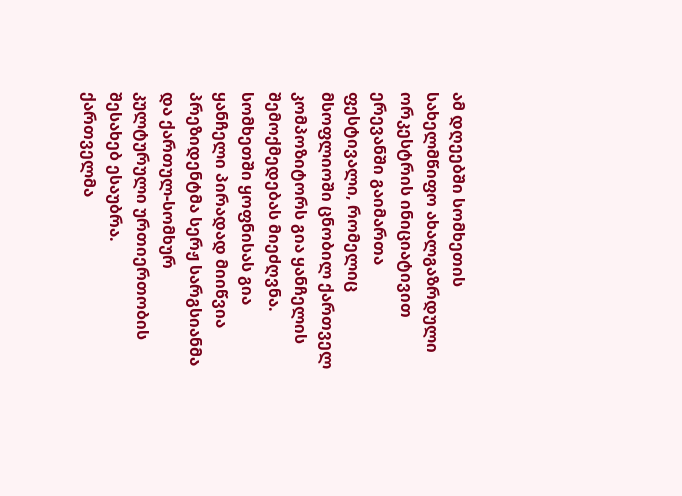ამ დღეებში სომხეთის სახელმწიფო ახალგაზრდული ორკესტრის ინიციატივით ერევანში გაიმართა ფესტივალი, რომელიც მსოფლიოში ცნობილ ქართველ
კომპოზიტორს გია ყანჩელის შემოქმედებას მიეძღვნა. სომხეთში ყოფნისას გია ყანჩელი პირადად მიიწვია პრეზიდენტმა სერჟ სარგსიანმა და ქართულ-სომხურ კულტურული ურთიერთობის შესახებ ესაუბრა.
ქართველმა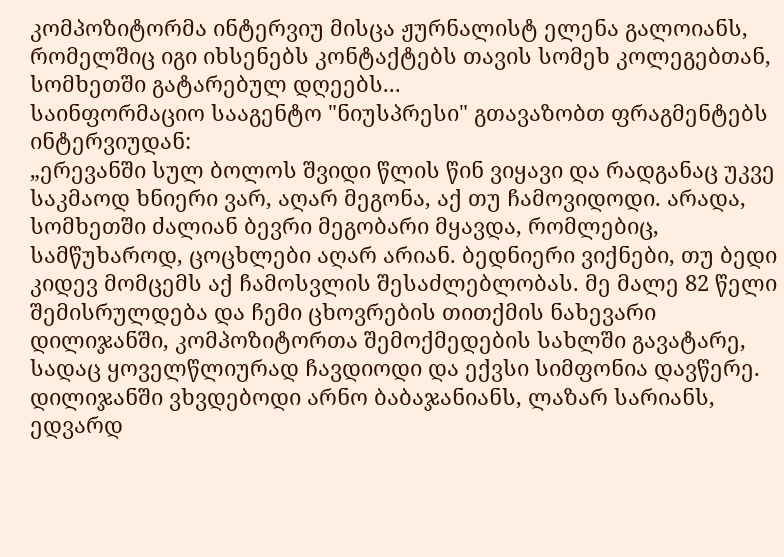კომპოზიტორმა ინტერვიუ მისცა ჟურნალისტ ელენა გალოიანს, რომელშიც იგი იხსენებს კონტაქტებს თავის სომეხ კოლეგებთან, სომხეთში გატარებულ დღეებს...
საინფორმაციო სააგენტო "ნიუსპრესი" გთავაზობთ ფრაგმენტებს ინტერვიუდან:
„ერევანში სულ ბოლოს შვიდი წლის წინ ვიყავი და რადგანაც უკვე საკმაოდ ხნიერი ვარ, აღარ მეგონა, აქ თუ ჩამოვიდოდი. არადა, სომხეთში ძალიან ბევრი მეგობარი მყავდა, რომლებიც, სამწუხაროდ, ცოცხლები აღარ არიან. ბედნიერი ვიქნები, თუ ბედი კიდევ მომცემს აქ ჩამოსვლის შესაძლებლობას. მე მალე 82 წელი შემისრულდება და ჩემი ცხოვრების თითქმის ნახევარი დილიჯანში, კომპოზიტორთა შემოქმედების სახლში გავატარე, სადაც ყოველწლიურად ჩავდიოდი და ექვსი სიმფონია დავწერე. დილიჯანში ვხვდებოდი არნო ბაბაჯანიანს, ლაზარ სარიანს, ედვარდ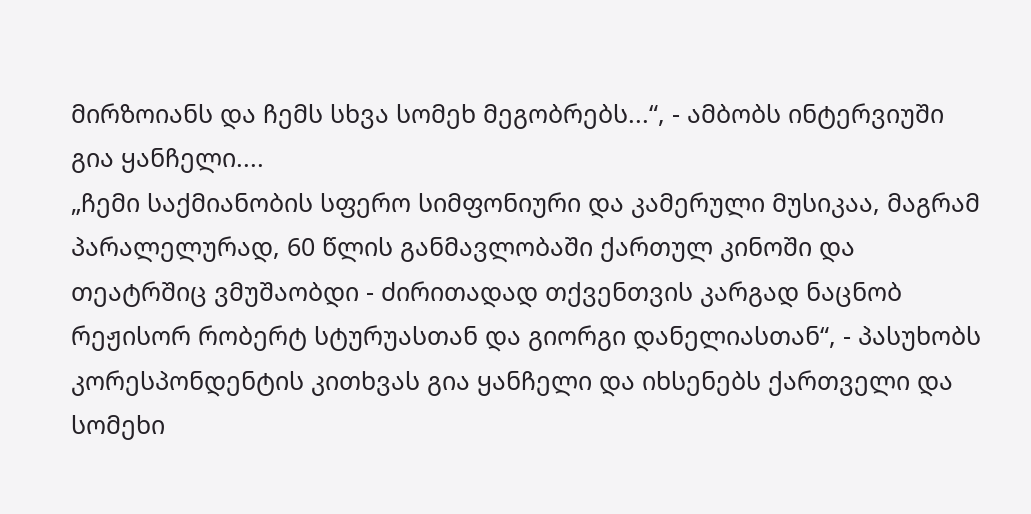მირზოიანს და ჩემს სხვა სომეხ მეგობრებს...“, - ამბობს ინტერვიუში გია ყანჩელი....
„ჩემი საქმიანობის სფერო სიმფონიური და კამერული მუსიკაა, მაგრამ პარალელურად, 60 წლის განმავლობაში ქართულ კინოში და თეატრშიც ვმუშაობდი - ძირითადად თქვენთვის კარგად ნაცნობ რეჟისორ რობერტ სტურუასთან და გიორგი დანელიასთან“, - პასუხობს კორესპონდენტის კითხვას გია ყანჩელი და იხსენებს ქართველი და სომეხი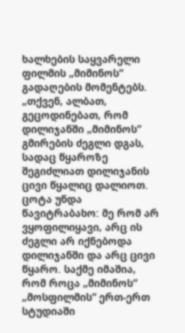ხალხების საყვარელი ფილმის „მიმინოს“ გადაღების მომენტებს.
„თქვენ, ალბათ, გეცოდინებათ, რომ დილიჯანში „მიმინოს“ გმირების ძეგლი დგას, სადაც წყაროზე შეგიძლიათ დილიჯანის ცივი წყალიც დალიოთ. ცოტა უნდა წავიტრაბახო: მე რომ არ ვყოფილიყავი, არც ის ძეგლი არ იქნებოდა დილიჯანში და არც ცივი წყარო. საქმე იმაშია, რომ როცა „მიმინოს“ „მოსფილმის“ ერთ-ერთ სტუდიაში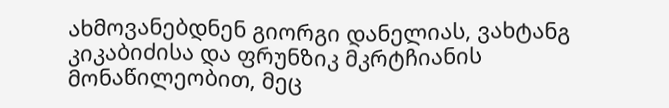ახმოვანებდნენ გიორგი დანელიას, ვახტანგ კიკაბიძისა და ფრუნზიკ მკრტჩიანის მონაწილეობით, მეც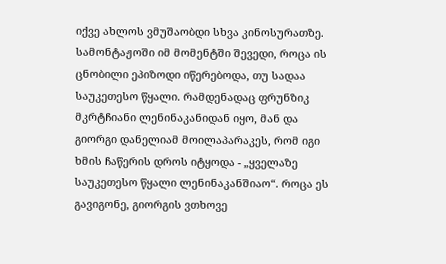იქვე ახლოს ვმუშაობდი სხვა კინოსურათზე. სამონტაჟოში იმ მომენტში შევედი, როცა ის ცნობილი ეპიზოდი იწერებოდა, თუ სადაა საუკეთესო წყალი. რამდენადაც ფრუნზიკ მკრტჩიანი ლენინაკანიდან იყო, მან და გიორგი დანელიამ მოილაპარაკეს, რომ იგი ხმის ჩაწერის დროს იტყოდა - „ყველაზე საუკეთესო წყალი ლენინაკანშიაო“. როცა ეს გავიგონე, გიორგის ვთხოვე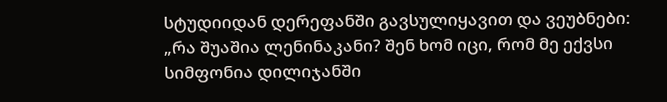სტუდიიდან დერეფანში გავსულიყავით და ვეუბნები: „რა შუაშია ლენინაკანი? შენ ხომ იცი, რომ მე ექვსი სიმფონია დილიჯანში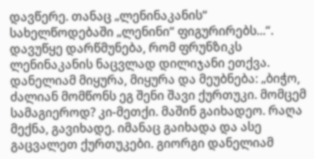დავწერე. თანაც „ლენინაკანის“ სახელწოდებაში „ლენინი“ ფიგურირებს...“. დავუწყე დარწმუნება, რომ ფრუნზიკს ლენინაკანის ნაცვლად დილიჯანი ეთქვა. დანელიამ მიყურა, მიყურა და მეუბნება: „ბიჭო, ძალიან მომწონს ეგ შენი შავი ქურთუკი. მომცემ სამაგიეროდ? კი-მეთქი. მაშინ გაიხადეო. რაღა მექნა, გავიხადე. იმანაც გაიხადა და ასე გაცვალეთ ქურთუკები. გიორგი დანელიამ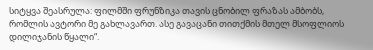სიტყვა შეასრულა: ფილმში ფრუნზიკა თავის ცნობილ ფრაზას ამბობს, რომლის ავტორი მე გახლავართ. ასე გავაცანი თითქმის მთელ მსოფლიოს დილიჯანის წყალი“.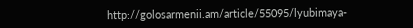http://golosarmenii.am/article/55095/lyubimaya-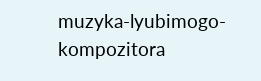muzyka-lyubimogo-kompozitora